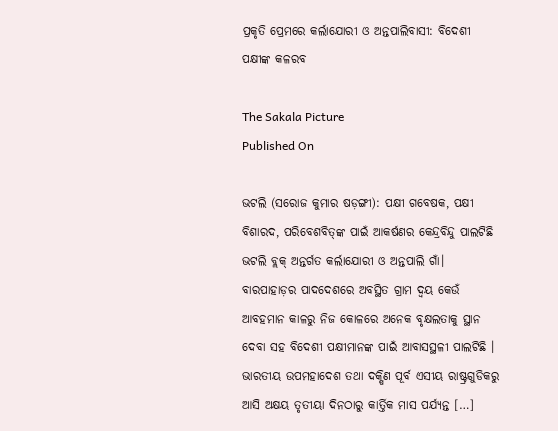ପ୍ରକୃତି ପ୍ରେମରେ କର୍ଲାଯୋରୀ ଓ ଅନ୍ତପାଲିବାସୀ: ବିଦେଶୀ ପକ୍ଷୀଙ୍କ କଳରବ

The Sakala Picture
Published On

ଭଟଲି (ସରୋଜ କୁମାର ଷଡ଼ଙ୍ଗୀ): ପକ୍ଷୀ ଗବେଷକ, ପକ୍ଷୀ ବିଶାରଦ, ପରିବେଶବିତ୍‌ଙ୍କ ପାଇଁ ଆକର୍ଷଣର କେନ୍ଦ୍ରବିନ୍ଦୁ ପାଲଟିଛି ଭଟଲି ବ୍ଲକ୍‌ ଅନ୍ତର୍ଗତ କର୍ଲାଯୋରୀ ଓ ଅନ୍ତପାଲି ଗାଁ। ବାରପାହାଡ଼ର ପାଦଦେଶରେ ଅବସ୍ଥିତ ଗ୍ରାମ ଦ୍ୱୟ କେଉଁ ଆବହମାନ କାଳରୁ ନିଜ କୋଳରେ ଅନେକ ବୃକ୍ଷଲତାକୁ ସ୍ଥାନ ଦେବା ସହ ବିଦେଶୀ ପକ୍ଷୀମାନଙ୍କ ପାଇଁ ଆବାସସ୍ଥଳୀ ପାଲଟିଛି । ଭାରତୀୟ ଉପମହାଦେଶ ତଥା ଦକ୍ଷିଣ ପୂର୍ବ ଏସୀୟ ରାଷ୍ଟ୍ରଗୁଡିକରୁ ଆସି ଅକ୍ଷୟ ତୃତୀୟା ଦିନଠାରୁ କାର୍ତ୍ତିକ ମାସ ପର୍ଯ୍ୟନ୍ତ […]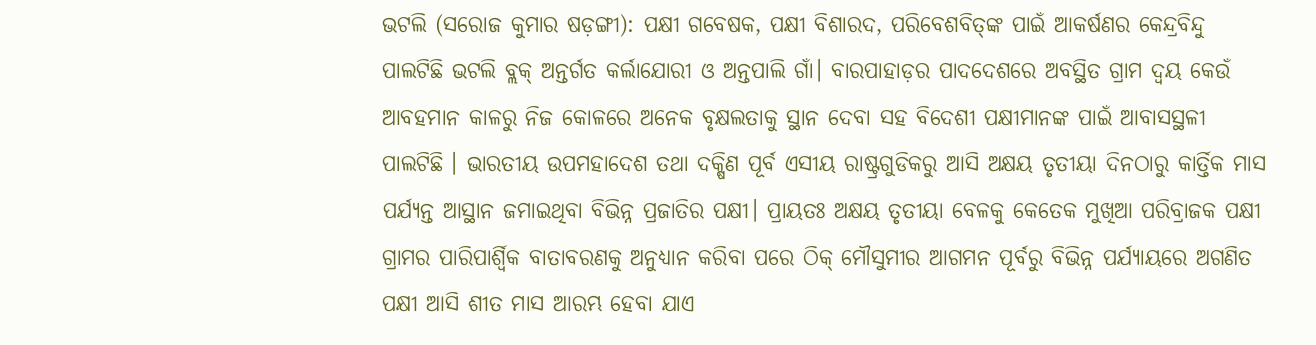ଭଟଲି (ସରୋଜ କୁମାର ଷଡ଼ଙ୍ଗୀ): ପକ୍ଷୀ ଗବେଷକ, ପକ୍ଷୀ ବିଶାରଦ, ପରିବେଶବିତ୍‌ଙ୍କ ପାଇଁ ଆକର୍ଷଣର କେନ୍ଦ୍ରବିନ୍ଦୁ ପାଲଟିଛି ଭଟଲି ବ୍ଲକ୍‌ ଅନ୍ତର୍ଗତ କର୍ଲାଯୋରୀ ଓ ଅନ୍ତପାଲି ଗାଁ। ବାରପାହାଡ଼ର ପାଦଦେଶରେ ଅବସ୍ଥିତ ଗ୍ରାମ ଦ୍ୱୟ କେଉଁ ଆବହମାନ କାଳରୁ ନିଜ କୋଳରେ ଅନେକ ବୃକ୍ଷଲତାକୁ ସ୍ଥାନ ଦେବା ସହ ବିଦେଶୀ ପକ୍ଷୀମାନଙ୍କ ପାଇଁ ଆବାସସ୍ଥଳୀ ପାଲଟିଛି । ଭାରତୀୟ ଉପମହାଦେଶ ତଥା ଦକ୍ଷିଣ ପୂର୍ବ ଏସୀୟ ରାଷ୍ଟ୍ରଗୁଡିକରୁ ଆସି ଅକ୍ଷୟ ତୃତୀୟା ଦିନଠାରୁ କାର୍ତ୍ତିକ ମାସ ପର୍ଯ୍ୟନ୍ତ ଆସ୍ଥାନ ଜମାଇଥିବା ବିଭିନ୍ନ ପ୍ରଜାତିର ପକ୍ଷୀ। ପ୍ରାୟତଃ ଅକ୍ଷୟ ତୃତୀୟା ବେଳକୁ କେତେକ ମୁଖିଆ ପରିବ୍ରାଜକ ପକ୍ଷୀ ଗ୍ରାମର ପାରିପାର୍ଶ୍ବିକ ବାତାବରଣକୁ ଅନୁଧ୍ୟାନ କରିବା ପରେ ଠିକ୍‌ ମୌସୁମୀର ଆଗମନ ପୂର୍ବରୁ ବିଭିନ୍ନ ପର୍ଯ୍ୟାୟରେ ଅଗଣିତ ପକ୍ଷୀ ଆସି ଶୀତ ମାସ ଆରମ୍ଭ ହେବା ଯାଏ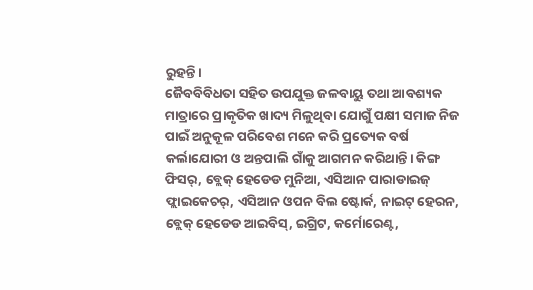ରୁହନ୍ତି।
ଜୈବବିବିଧତା ସହିତ ଉପଯୁକ୍ତ ଜଳବାୟୁ ତଥା ଆବଶ୍ୟକ ମାତ୍ରାରେ ପ୍ରାକୃତିକ ଖାଦ୍ୟ ମିଳୁଥିବା ଯୋଗୁଁ ପକ୍ଷୀ ସମାଜ ନିଜ ପାଇଁ ଅନୁକୂଳ ପରିବେଶ ମନେ କରି ପ୍ରତ୍ୟେକ ବର୍ଷ କର୍ଲାଯୋରୀ ଓ ଅନ୍ତପାଲି ଗାଁକୁ ଆଗମନ କରିଥାନ୍ତି। କିଙ୍ଗ ଫିସର୍‌, ବ୍ଲେକ୍‌ ହେଡେଡ ମୁନିଆ, ଏସିଆନ ପାରାଡାଇଜ୍‌ ଫ୍ଲାଇକେଚର୍‌, ଏସିଆନ ଓପନ ବିଲ ଷ୍ଟୋର୍କ, ନାଇଟ୍‌ ହେରନ, ବ୍ଲେକ୍‌ ହେଡେଡ ଆଇବିସ୍‌, ଇଗ୍ରିଟ, କର୍ମୋରେଣ୍ଟ,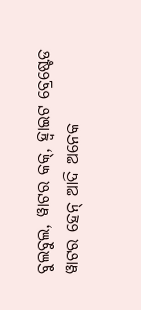ବୁଲବୁଲ, ୱାଟର କକ୍‌, ହ୍ୱାଇଟ ବ୍ରେଷ୍ଟେଡ ୱାଟର ହେନ୍‌ ଆଦି ଅନେକ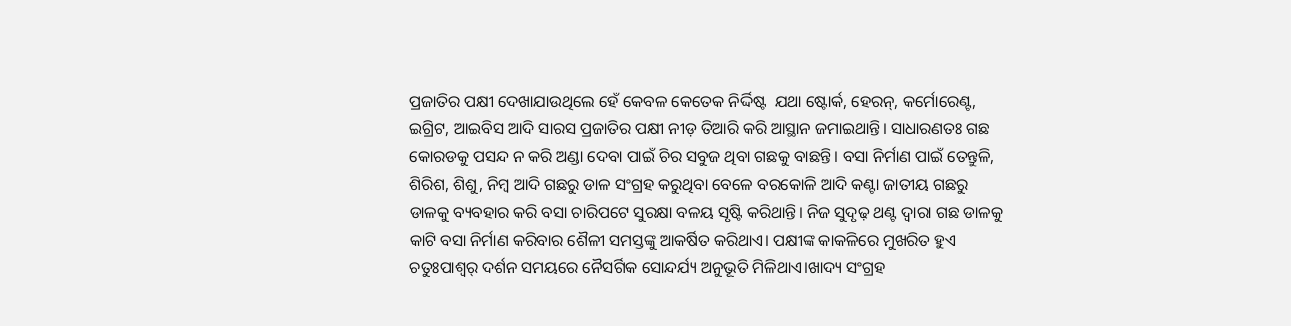ପ୍ରଜାତିର ପକ୍ଷୀ ଦେଖାଯାଉଥିଲେ ହେଁ କେବଳ କେତେକ ନିର୍ଦ୍ଦିଷ୍ଟ  ଯଥା ଷ୍ଟୋର୍କ, ହେରନ୍‌, କର୍ମୋରେଣ୍ଟ, ଇଗ୍ରିଟ, ଆଇବିସ ଆଦି ସାରସ ପ୍ରଜାତିର ପକ୍ଷୀ ନୀଡ଼ ତିଆରି କରି ଆସ୍ଥାନ ଜମାଇଥାନ୍ତି। ସାଧାରଣତଃ ଗଛ କୋରଡକୁ ପସନ୍ଦ ନ କରି ଅଣ୍ଡା ଦେବା ପାଇଁ ଚିର ସବୁଜ ଥିବା ଗଛକୁ ବାଛନ୍ତି। ବସା ନିର୍ମାଣ ପାଇଁ ତେନ୍ତୁଳି, ଶିରିଶ, ଶିଶୁ, ନିମ୍ୱ ଆଦି ଗଛରୁ ଡାଳ ସଂଗ୍ରହ କରୁଥିବା ବେଳେ ବରକୋଳି ଆଦି କଣ୍ଟା ଜାତୀୟ ଗଛରୁ ଡାଳକୁ ବ୍ୟବହାର କରି ବସା ଚାରିପଟେ ସୁରକ୍ଷା ବଳୟ ସୃଷ୍ଟି କରିଥାନ୍ତି। ନିଜ ସୁଦୃଢ଼ ଥଣ୍ଟ ଦ୍ୱାରା ଗଛ ଡାଳକୁ କାଟି ବସା ନିର୍ମାଣ କରିବାର ଶୈଳୀ ସମସ୍ତଙ୍କୁ ଆକର୍ଷିତ କରିଥାଏ। ପକ୍ଷୀଙ୍କ କାକଳିରେ ମୁଖରିତ ହୁଏ ଚତୁଃପାଶ୍ୱର୍ ଦର୍ଶନ ସମୟରେ ନୈସର୍ଗିକ ସୋନ୍ଦର୍ଯ୍ୟ ଅନୁଭୂତି ମିଳିଥାଏ।ଖାଦ୍ୟ ସଂଗ୍ରହ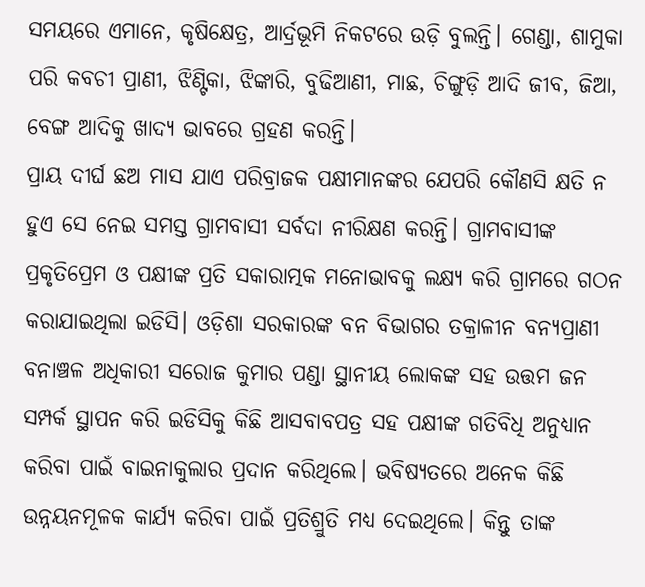ସମୟରେ ଏମାନେ, କୃଷିକ୍ଷେତ୍ର, ଆର୍ଦ୍ରଭୂମି ନିକଟରେ ଉଡ଼ି ବୁଲନ୍ତି। ଗେଣ୍ଡା, ଶାମୁକା ପରି କବଚୀ ପ୍ରାଣୀ, ଝିଣ୍ଟିକା, ଝିଙ୍କାରି, ବୁଢିଆଣୀ, ମାଛ, ଚିଙ୍ଗୁଡ଼ି ଆଦି ଜୀବ, ଜିଆ, ବେଙ୍ଗ ଆଦିକୁ ଖାଦ୍ୟ ଭାବରେ ଗ୍ରହଣ କରନ୍ତି।
ପ୍ରାୟ ଦୀର୍ଘ ଛଅ ମାସ ଯାଏ ପରିବ୍ରାଜକ ପକ୍ଷୀମାନଙ୍କର ଯେପରି କୌଣସି କ୍ଷତି ନ ହୁଏ ସେ ନେଇ ସମସ୍ତ ଗ୍ରାମବାସୀ ସର୍ବଦା ନୀରିକ୍ଷଣ କରନ୍ତି। ଗ୍ରାମବାସୀଙ୍କ ପ୍ରକୃତିପ୍ରେମ ଓ ପକ୍ଷୀଙ୍କ ପ୍ରତି ସକାରାତ୍ମକ ମନୋଭାବକୁ ଲକ୍ଷ୍ୟ କରି ଗ୍ରାମରେ ଗଠନ କରାଯାଇଥିଲା ଇଡିସି। ଓଡ଼ିଶା ସରକାରଙ୍କ ବନ ବିଭାଗର ତକ୍ରାଳୀନ ବନ୍ୟପ୍ରାଣୀ ବନାଞ୍ଚଳ ଅଧିକାରୀ ସରୋଜ କୁମାର ପଣ୍ଡା ସ୍ଥାନୀୟ ଲୋକଙ୍କ ସହ ଉତ୍ତମ ଜନ ସମ୍ପର୍କ ସ୍ଥାପନ କରି ଇଡିସିକୁ କିଛି ଆସବାବପତ୍ର ସହ ପକ୍ଷୀଙ୍କ ଗତିବିଧି ଅନୁଧ୍ୟାନ କରିବା ପାଇଁ ବାଇନାକୁଲାର ପ୍ରଦାନ କରିଥିଲେ। ଭବିଷ୍ୟତରେ ଅନେକ କିଛି ଉନ୍ନୟନମୂଳକ କାର୍ଯ୍ୟ କରିବା ପାଇଁ ପ୍ରତିଶ୍ରୁତି ମଧ୍ୟ ଦେଇଥିଲେ। କିନ୍ତୁ ତାଙ୍କ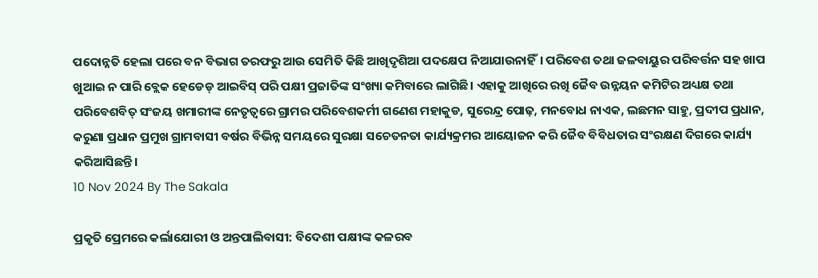ପଦୋନ୍ନତି ହେଲା ପରେ ବନ ବିଭାଗ ତରଫରୁ ଆଉ ସେମିତି କିଛି ଆଖିଦୃଶିଆ ପଦକ୍ଷେପ ନିଆଯାଉନାହିଁ। ପରିବେଶ ତଥା ଜଳବାୟୁର ପରିବର୍ତ୍ତନ ସହ ଖାପ ଖୁଆଇ ନ ପାରି ବ୍ଲେକ ହେଡେଡ୍‌ ଆଇବିସ୍‌ ପରି ପକ୍ଷୀ ପ୍ରଜାତିଙ୍କ ସଂଖ୍ୟା କମିବାରେ ଲାଗିଛି। ଏହାକୁ ଆଖିରେ ରଖି ଜୈବ ଉନ୍ନୟନ କମିଟିର ଅଧ୍ୟକ୍ଷ ତଥା ପରିବେଶବିତ୍‌ ସଂଜୟ ଖମାରୀଙ୍କ ନେତୃତ୍ୱରେ ଗ୍ରାମର ପରିବେଶକର୍ମୀ ଗଣେଶ ମହାକୁଡ, ସୁରେନ୍ଦ୍ର ପୋଢ଼, ମନବୋଧ ନାଏକ, ଲଛମନ ସାହୁ, ପ୍ରଦୀପ ପ୍ରଧାନ, କରୁଣା ପ୍ରଧାନ ପ୍ରମୁଖ ଗ୍ରାମବାସୀ ବର୍ଷର ବିଭିନ୍ନ ସମୟରେ ସୁରକ୍ଷା ସଚେତନତା କାର୍ଯ୍ୟକ୍ରମର ଆୟୋଜନ କରି ଜୈବ ବିବିଧତାର ସଂରକ୍ଷଣ ଦିଗରେ କାର୍ଯ୍ୟ କରିଆସିଛନ୍ତି।
10 Nov 2024 By The Sakala

ପ୍ରକୃତି ପ୍ରେମରେ କର୍ଲାଯୋରୀ ଓ ଅନ୍ତପାଲିବାସୀ: ବିଦେଶୀ ପକ୍ଷୀଙ୍କ କଳରବ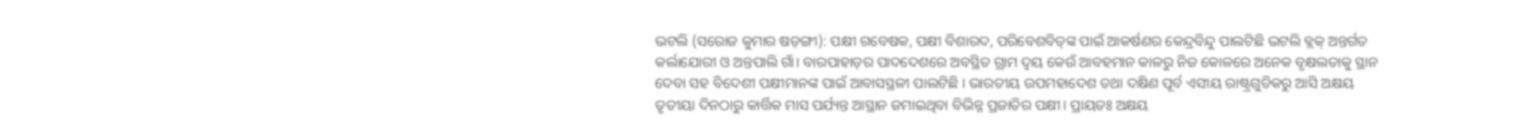ଭଟଲି (ସରୋଜ କୁମାର ଷଡ଼ଙ୍ଗୀ): ପକ୍ଷୀ ଗବେଷକ, ପକ୍ଷୀ ବିଶାରଦ, ପରିବେଶବିତ୍‌ଙ୍କ ପାଇଁ ଆକର୍ଷଣର କେନ୍ଦ୍ରବିନ୍ଦୁ ପାଲଟିଛି ଭଟଲି ବ୍ଲକ୍‌ ଅନ୍ତର୍ଗତ କର୍ଲାଯୋରୀ ଓ ଅନ୍ତପାଲି ଗାଁ। ବାରପାହାଡ଼ର ପାଦଦେଶରେ ଅବସ୍ଥିତ ଗ୍ରାମ ଦ୍ୱୟ କେଉଁ ଆବହମାନ କାଳରୁ ନିଜ କୋଳରେ ଅନେକ ବୃକ୍ଷଲତାକୁ ସ୍ଥାନ ଦେବା ସହ ବିଦେଶୀ ପକ୍ଷୀମାନଙ୍କ ପାଇଁ ଆବାସସ୍ଥଳୀ ପାଲଟିଛି । ଭାରତୀୟ ଉପମହାଦେଶ ତଥା ଦକ୍ଷିଣ ପୂର୍ବ ଏସୀୟ ରାଷ୍ଟ୍ରଗୁଡିକରୁ ଆସି ଅକ୍ଷୟ ତୃତୀୟା ଦିନଠାରୁ କାର୍ତ୍ତିକ ମାସ ପର୍ଯ୍ୟନ୍ତ ଆସ୍ଥାନ ଜମାଇଥିବା ବିଭିନ୍ନ ପ୍ରଜାତିର ପକ୍ଷୀ। ପ୍ରାୟତଃ ଅକ୍ଷୟ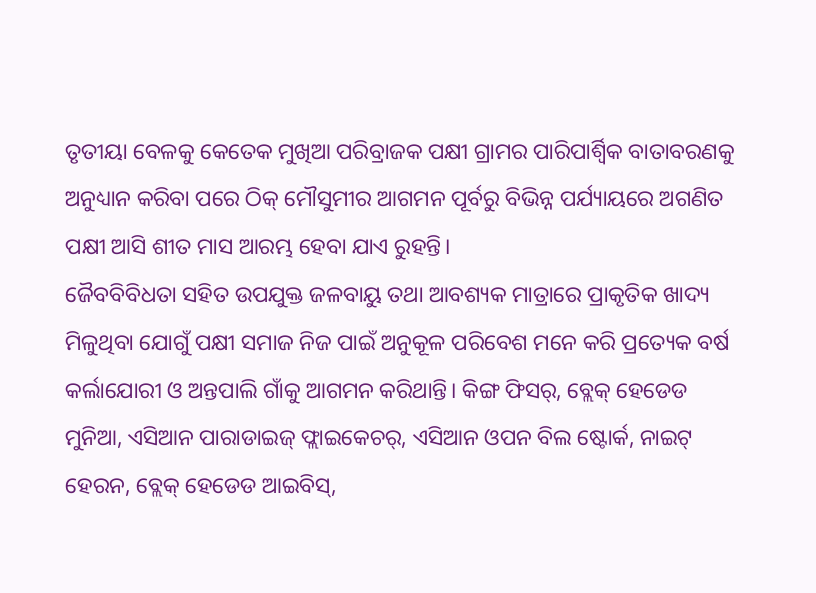ତୃତୀୟା ବେଳକୁ କେତେକ ମୁଖିଆ ପରିବ୍ରାଜକ ପକ୍ଷୀ ଗ୍ରାମର ପାରିପାର୍ଶ୍ବିକ ବାତାବରଣକୁ ଅନୁଧ୍ୟାନ କରିବା ପରେ ଠିକ୍‌ ମୌସୁମୀର ଆଗମନ ପୂର୍ବରୁ ବିଭିନ୍ନ ପର୍ଯ୍ୟାୟରେ ଅଗଣିତ ପକ୍ଷୀ ଆସି ଶୀତ ମାସ ଆରମ୍ଭ ହେବା ଯାଏ ରୁହନ୍ତି।
ଜୈବବିବିଧତା ସହିତ ଉପଯୁକ୍ତ ଜଳବାୟୁ ତଥା ଆବଶ୍ୟକ ମାତ୍ରାରେ ପ୍ରାକୃତିକ ଖାଦ୍ୟ ମିଳୁଥିବା ଯୋଗୁଁ ପକ୍ଷୀ ସମାଜ ନିଜ ପାଇଁ ଅନୁକୂଳ ପରିବେଶ ମନେ କରି ପ୍ରତ୍ୟେକ ବର୍ଷ କର୍ଲାଯୋରୀ ଓ ଅନ୍ତପାଲି ଗାଁକୁ ଆଗମନ କରିଥାନ୍ତି। କିଙ୍ଗ ଫିସର୍‌, ବ୍ଲେକ୍‌ ହେଡେଡ ମୁନିଆ, ଏସିଆନ ପାରାଡାଇଜ୍‌ ଫ୍ଲାଇକେଚର୍‌, ଏସିଆନ ଓପନ ବିଲ ଷ୍ଟୋର୍କ, ନାଇଟ୍‌ ହେରନ, ବ୍ଲେକ୍‌ ହେଡେଡ ଆଇବିସ୍‌,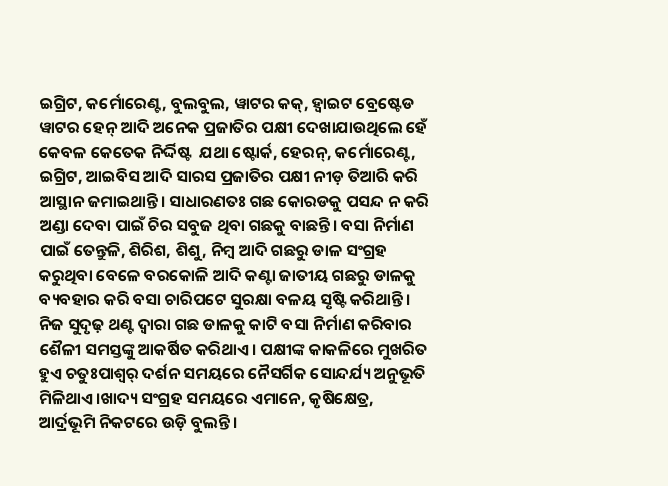ଇଗ୍ରିଟ, କର୍ମୋରେଣ୍ଟ, ବୁଲବୁଲ, ୱାଟର କକ୍‌, ହ୍ୱାଇଟ ବ୍ରେଷ୍ଟେଡ ୱାଟର ହେନ୍‌ ଆଦି ଅନେକ ପ୍ରଜାତିର ପକ୍ଷୀ ଦେଖାଯାଉଥିଲେ ହେଁ କେବଳ କେତେକ ନିର୍ଦ୍ଦିଷ୍ଟ  ଯଥା ଷ୍ଟୋର୍କ, ହେରନ୍‌, କର୍ମୋରେଣ୍ଟ, ଇଗ୍ରିଟ, ଆଇବିସ ଆଦି ସାରସ ପ୍ରଜାତିର ପକ୍ଷୀ ନୀଡ଼ ତିଆରି କରି ଆସ୍ଥାନ ଜମାଇଥାନ୍ତି। ସାଧାରଣତଃ ଗଛ କୋରଡକୁ ପସନ୍ଦ ନ କରି ଅଣ୍ଡା ଦେବା ପାଇଁ ଚିର ସବୁଜ ଥିବା ଗଛକୁ ବାଛନ୍ତି। ବସା ନିର୍ମାଣ ପାଇଁ ତେନ୍ତୁଳି, ଶିରିଶ, ଶିଶୁ, ନିମ୍ୱ ଆଦି ଗଛରୁ ଡାଳ ସଂଗ୍ରହ କରୁଥିବା ବେଳେ ବରକୋଳି ଆଦି କଣ୍ଟା ଜାତୀୟ ଗଛରୁ ଡାଳକୁ ବ୍ୟବହାର କରି ବସା ଚାରିପଟେ ସୁରକ୍ଷା ବଳୟ ସୃଷ୍ଟି କରିଥାନ୍ତି। ନିଜ ସୁଦୃଢ଼ ଥଣ୍ଟ ଦ୍ୱାରା ଗଛ ଡାଳକୁ କାଟି ବସା ନିର୍ମାଣ କରିବାର ଶୈଳୀ ସମସ୍ତଙ୍କୁ ଆକର୍ଷିତ କରିଥାଏ। ପକ୍ଷୀଙ୍କ କାକଳିରେ ମୁଖରିତ ହୁଏ ଚତୁଃପାଶ୍ୱର୍ ଦର୍ଶନ ସମୟରେ ନୈସର୍ଗିକ ସୋନ୍ଦର୍ଯ୍ୟ ଅନୁଭୂତି ମିଳିଥାଏ।ଖାଦ୍ୟ ସଂଗ୍ରହ ସମୟରେ ଏମାନେ, କୃଷିକ୍ଷେତ୍ର, ଆର୍ଦ୍ରଭୂମି ନିକଟରେ ଉଡ଼ି ବୁଲନ୍ତି।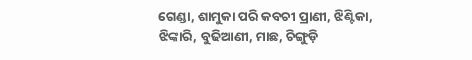ଗେଣ୍ଡା, ଶାମୁକା ପରି କବଚୀ ପ୍ରାଣୀ, ଝିଣ୍ଟିକା, ଝିଙ୍କାରି, ବୁଢିଆଣୀ, ମାଛ, ଚିଙ୍ଗୁଡ଼ି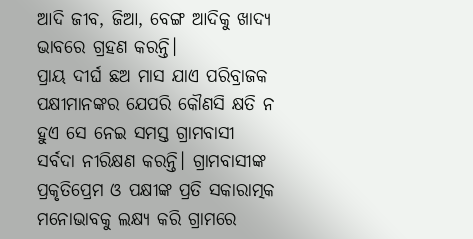ଆଦି ଜୀବ, ଜିଆ, ବେଙ୍ଗ ଆଦିକୁ ଖାଦ୍ୟ ଭାବରେ ଗ୍ରହଣ କରନ୍ତି।
ପ୍ରାୟ ଦୀର୍ଘ ଛଅ ମାସ ଯାଏ ପରିବ୍ରାଜକ ପକ୍ଷୀମାନଙ୍କର ଯେପରି କୌଣସି କ୍ଷତି ନ ହୁଏ ସେ ନେଇ ସମସ୍ତ ଗ୍ରାମବାସୀ ସର୍ବଦା ନୀରିକ୍ଷଣ କରନ୍ତି। ଗ୍ରାମବାସୀଙ୍କ ପ୍ରକୃତିପ୍ରେମ ଓ ପକ୍ଷୀଙ୍କ ପ୍ରତି ସକାରାତ୍ମକ ମନୋଭାବକୁ ଲକ୍ଷ୍ୟ କରି ଗ୍ରାମରେ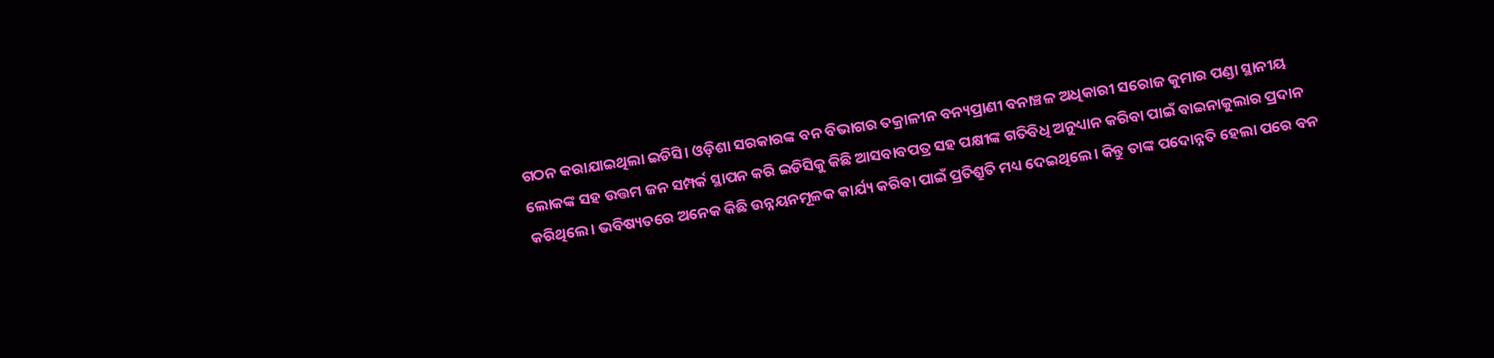ଗଠନ କରାଯାଇଥିଲା ଇଡିସି। ଓଡ଼ିଶା ସରକାରଙ୍କ ବନ ବିଭାଗର ତକ୍ରାଳୀନ ବନ୍ୟପ୍ରାଣୀ ବନାଞ୍ଚଳ ଅଧିକାରୀ ସରୋଜ କୁମାର ପଣ୍ଡା ସ୍ଥାନୀୟ ଲୋକଙ୍କ ସହ ଉତ୍ତମ ଜନ ସମ୍ପର୍କ ସ୍ଥାପନ କରି ଇଡିସିକୁ କିଛି ଆସବାବପତ୍ର ସହ ପକ୍ଷୀଙ୍କ ଗତିବିଧି ଅନୁଧ୍ୟାନ କରିବା ପାଇଁ ବାଇନାକୁଲାର ପ୍ରଦାନ କରିଥିଲେ। ଭବିଷ୍ୟତରେ ଅନେକ କିଛି ଉନ୍ନୟନମୂଳକ କାର୍ଯ୍ୟ କରିବା ପାଇଁ ପ୍ରତିଶ୍ରୁତି ମଧ୍ୟ ଦେଇଥିଲେ। କିନ୍ତୁ ତାଙ୍କ ପଦୋନ୍ନତି ହେଲା ପରେ ବନ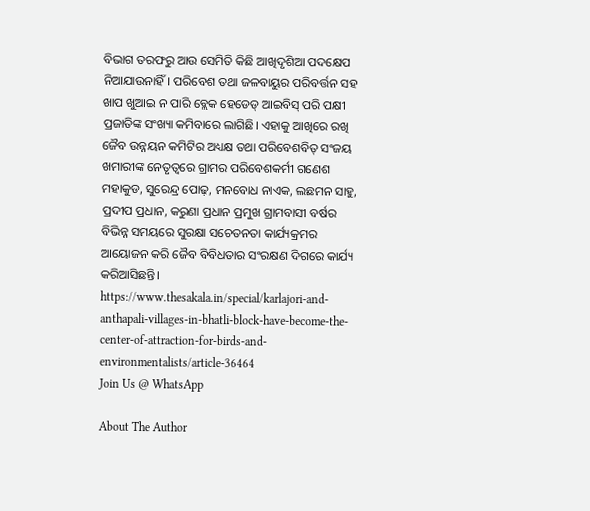ବିଭାଗ ତରଫରୁ ଆଉ ସେମିତି କିଛି ଆଖିଦୃଶିଆ ପଦକ୍ଷେପ ନିଆଯାଉନାହିଁ। ପରିବେଶ ତଥା ଜଳବାୟୁର ପରିବର୍ତ୍ତନ ସହ ଖାପ ଖୁଆଇ ନ ପାରି ବ୍ଲେକ ହେଡେଡ୍‌ ଆଇବିସ୍‌ ପରି ପକ୍ଷୀ ପ୍ରଜାତିଙ୍କ ସଂଖ୍ୟା କମିବାରେ ଲାଗିଛି। ଏହାକୁ ଆଖିରେ ରଖି ଜୈବ ଉନ୍ନୟନ କମିଟିର ଅଧ୍ୟକ୍ଷ ତଥା ପରିବେଶବିତ୍‌ ସଂଜୟ ଖମାରୀଙ୍କ ନେତୃତ୍ୱରେ ଗ୍ରାମର ପରିବେଶକର୍ମୀ ଗଣେଶ ମହାକୁଡ, ସୁରେନ୍ଦ୍ର ପୋଢ଼, ମନବୋଧ ନାଏକ, ଲଛମନ ସାହୁ, ପ୍ରଦୀପ ପ୍ରଧାନ, କରୁଣା ପ୍ରଧାନ ପ୍ରମୁଖ ଗ୍ରାମବାସୀ ବର୍ଷର ବିଭିନ୍ନ ସମୟରେ ସୁରକ୍ଷା ସଚେତନତା କାର୍ଯ୍ୟକ୍ରମର ଆୟୋଜନ କରି ଜୈବ ବିବିଧତାର ସଂରକ୍ଷଣ ଦିଗରେ କାର୍ଯ୍ୟ କରିଆସିଛନ୍ତି।
https://www.thesakala.in/special/karlajori-and-anthapali-villages-in-bhatli-block-have-become-the-center-of-attraction-for-birds-and-environmentalists/article-36464
Join Us @ WhatsApp

About The Author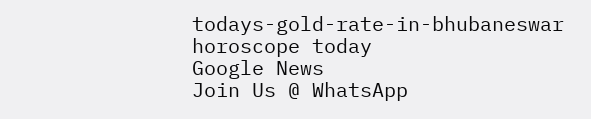todays-gold-rate-in-bhubaneswar
horoscope today
Google News
Join Us @ WhatsApp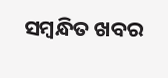ସମ୍ବନ୍ଧିତ ଖବର